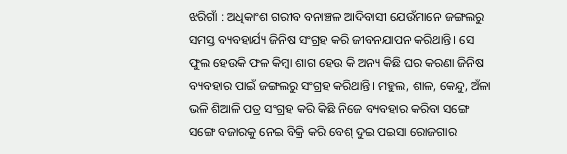ଝରିଗାଁ : ଅଧିକାଂଶ ଗରୀବ ବନାଞ୍ଚଳ ଆଦିବାସୀ ଯେଉଁମାନେ ଜଙ୍ଗଲରୁ ସମସ୍ତ ବ୍ୟବହାର୍ଯ୍ୟ ଜିନିଷ ସଂଗ୍ରହ କରି ଜୀବନଯାପନ କରିଥାନ୍ତି। ସେ ଫୁଲ ହେଉକି ଫଳ କିମ୍ବା ଶାଗ ହେଉ କି ଅନ୍ୟ କିଛି ଘର କରଣା ଜିନିଷ ବ୍ୟବହାର ପାଇଁ ଜଙ୍ଗଲରୁ ସଂଗ୍ରହ କରିଥାନ୍ତି। ମହୁଲ, ଶାଳ, କେନ୍ଦୁ, ଅଁଳା ଭଳି ଶିଆଳି ପତ୍ର ସଂଗ୍ରହ କରି କିଛି ନିଜେ ବ୍ୟବହାର କରିବା ସଙ୍ଗେ ସଙ୍ଗେ ବଜାରକୁ ନେଇ ବିକ୍ରି କରି ବେଶ୍ ଦୁଇ ପଇସା ରୋଜଗାର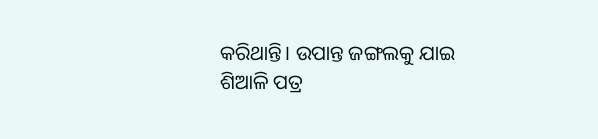କରିଥାନ୍ତି। ଉପାନ୍ତ ଜଙ୍ଗଲକୁ ଯାଇ ଶିଆଳି ପତ୍ର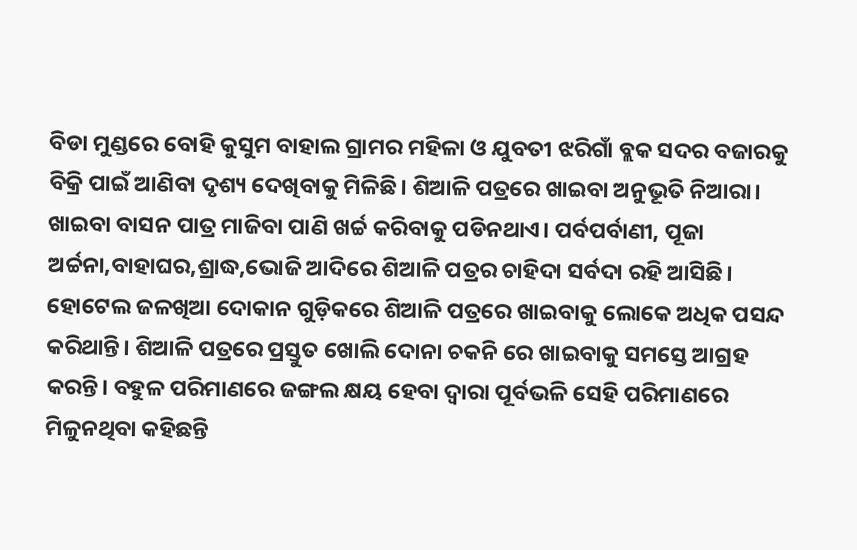ବିଡା ମୁଣ୍ଡରେ ବୋହି କୁସୁମ ବାହାଲ ଗ୍ରାମର ମହିଳା ଓ ଯୁବତୀ ଝରିଗାଁ ବ୍ଲକ ସଦର ବଜାରକୁ ବିକ୍ରି ପାଇଁ ଆଣିବା ଦୃଶ୍ୟ ଦେଖିବାକୁ ମିଳିଛି। ଶିଆଳି ପତ୍ରରେ ଖାଇବା ଅନୁଭୂତି ନିଆରା। ଖାଇବା ବାସନ ପାତ୍ର ମାଜିବା ପାଣି ଖର୍ଚ୍ଚ କରିବାକୁ ପଡିନଥାଏ। ପର୍ବପର୍ବାଣୀ, ପୂଜା ଅର୍ଚ୍ଚନା,ବାହାଘର,ଶ୍ରାଦ୍ଧ,ଭୋଜି ଆଦିରେ ଶିଆଳି ପତ୍ରର ଚାହିଦା ସର୍ବଦା ରହି ଆସିଛି। ହୋଟେଲ ଜଳଖିଆ ଦୋକାନ ଗୁଡ଼ିକରେ ଶିଆଳି ପତ୍ରରେ ଖାଇବାକୁ ଲୋକେ ଅଧିକ ପସନ୍ଦ କରିଥାନ୍ତି। ଶିଆଳି ପତ୍ରରେ ପ୍ରସ୍ତୁତ ଖୋଲି ଦୋନା ଚକନି ରେ ଖାଇବାକୁ ସମସ୍ତେ ଆଗ୍ରହ କରନ୍ତି। ବହୁଳ ପରିମାଣରେ ଜଙ୍ଗଲ କ୍ଷୟ ହେବା ଦ୍ବାରା ପୂର୍ବଭଳି ସେହି ପରିମାଣରେ ମିଳୁନଥିବା କହିଛନ୍ତି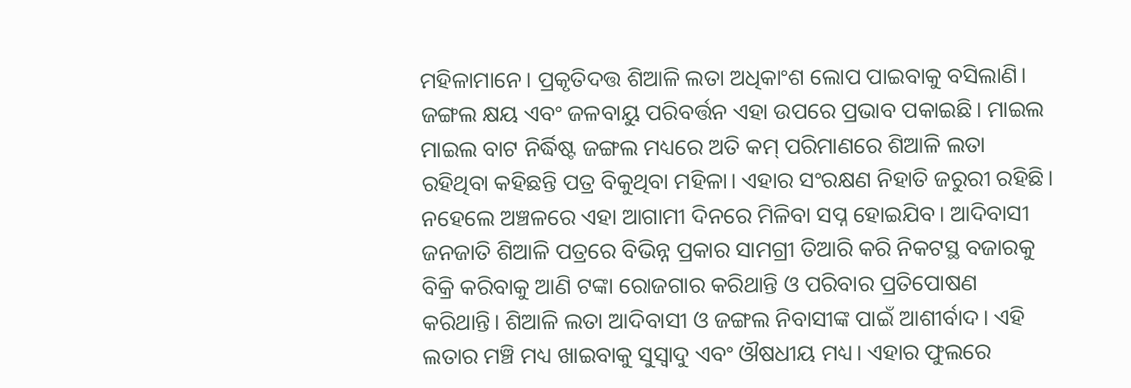ମହିଳାମାନେ। ପ୍ରକୃତିଦତ୍ତ ଶିଆଳି ଲତା ଅଧିକାଂଶ ଲୋପ ପାଇବାକୁ ବସିଲାଣି। ଜଙ୍ଗଲ କ୍ଷୟ ଏବଂ ଜଳବାୟୁ ପରିବର୍ତ୍ତନ ଏହା ଉପରେ ପ୍ରଭାବ ପକାଇଛି। ମାଇଲ ମାଇଲ ବାଟ ନିର୍ଦ୍ଧିଷ୍ଟ ଜଙ୍ଗଲ ମଧ୍ୟରେ ଅତି କମ୍ ପରିମାଣରେ ଶିଆଳି ଲତା ରହିଥିବା କହିଛନ୍ତି ପତ୍ର ବିକୁଥିବା ମହିଳା। ଏହାର ସଂରକ୍ଷଣ ନିହାତି ଜରୁରୀ ରହିଛି। ନହେଲେ ଅଞ୍ଚଳରେ ଏହା ଆଗାମୀ ଦିନରେ ମିଳିବା ସପ୍ନ ହୋଇଯିବ। ଆଦିବାସୀ ଜନଜାତି ଶିଆଳି ପତ୍ରରେ ବିଭିନ୍ନ ପ୍ରକାର ସାମଗ୍ରୀ ତିଆରି କରି ନିକଟସ୍ଥ ବଜାରକୁ ବିକ୍ରି କରିବାକୁ ଆଣି ଟଙ୍କା ରୋଜଗାର କରିଥାନ୍ତି ଓ ପରିବାର ପ୍ରତିପୋଷଣ କରିଥାନ୍ତି। ଶିଆଳି ଲତା ଆଦିବାସୀ ଓ ଜଙ୍ଗଲ ନିବାସୀଙ୍କ ପାଇଁ ଆଶୀର୍ବାଦ। ଏହି ଲତାର ମଞ୍ଚି ମଧ୍ୟ ଖାଇବାକୁ ସୁସ୍ୱାଦୁ ଏବଂ ଔଷଧୀୟ ମଧ୍ୟ। ଏହାର ଫୁଲରେ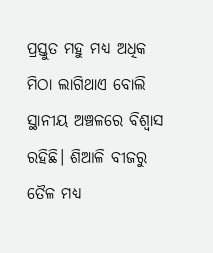ପ୍ରସ୍ତୁତ ମହୁ ମଧ୍ୟ ଅଧିକ ମିଠା ଲାଗିଥାଏ ବୋଲି ସ୍ଥାନୀୟ ଅଞ୍ଚଳରେ ବିଶ୍ୱାସ ରହିଛି। ଶିଆଳି ବୀଜରୁ ତୈଳ ମଧ୍ୟ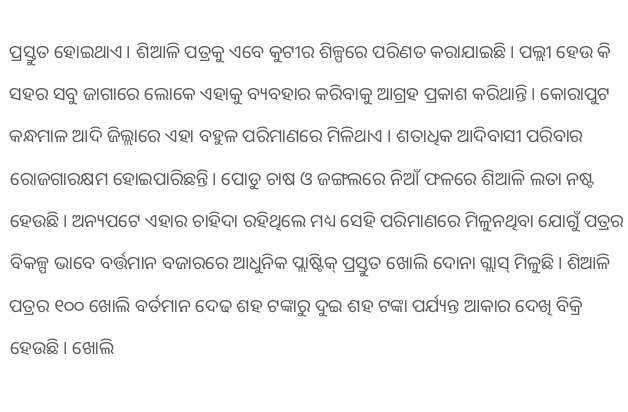ପ୍ରସ୍ତୁତ ହୋଇଥାଏ। ଶିଆଳି ପତ୍ରକୁ ଏବେ କୁଟୀର ଶିଳ୍ପରେ ପରିଣତ କରାଯାଇଛି। ପଲ୍ଲୀ ହେଉ କି ସହର ସବୁ ଜାଗାରେ ଲୋକେ ଏହାକୁ ବ୍ୟବହାର କରିବାକୁ ଆଗ୍ରହ ପ୍ରକାଶ କରିଥାନ୍ତି। କୋରାପୁଟ କନ୍ଧମାଳ ଆଦି ଜିଲ୍ଲାରେ ଏହା ବହୁଳ ପରିମାଣରେ ମିଳିଥାଏ । ଶତାଧିକ ଆଦିବାସୀ ପରିବାର ରୋଜଗାରକ୍ଷମ ହୋଇପାରିଛନ୍ତି। ପୋଡୁ ଚାଷ ଓ ଜଙ୍ଗଲରେ ନିଆଁ ଫଳରେ ଶିଆଳି ଲତା ନଷ୍ଟ ହେଉଛି। ଅନ୍ୟପଟେ ଏହାର ଚାହିଦା ରହିଥିଲେ ମଧ୍ୟ ସେହି ପରିମାଣରେ ମିଳୁନଥିବା ଯୋଗୁଁ ପତ୍ରର ବିକଳ୍ପ ଭାବେ ବର୍ତ୍ତମାନ ବଜାରରେ ଆଧୁନିକ ପ୍ଲାଷ୍ଟିକ୍ ପ୍ରସ୍ତୁତ ଖୋଲି ଦୋନା ଗ୍ଲାସ୍ ମିଳୁଛି। ଶିଆଳି ପତ୍ରର ୧୦୦ ଖୋଲି ବର୍ତମାନ ଦେଢ ଶହ ଟଙ୍କାରୁ ଦୁଇ ଶହ ଟଙ୍କା ପର୍ଯ୍ୟନ୍ତ ଆକାର ଦେଖି ବିକ୍ରି ହେଉଛି। ଖୋଲି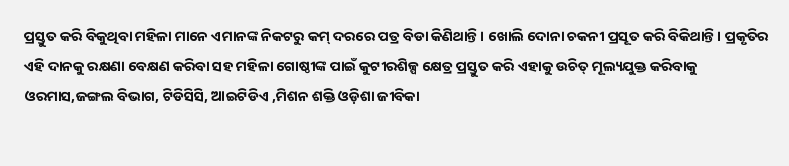ପ୍ରସ୍ତୁତ କରି ବିକୁଥିବା ମହିଳା ମାନେ ଏମାନଙ୍କ ନିକଟରୁ କମ୍ ଦରରେ ପତ୍ର ବିଡା କିଣିଥାନ୍ତି। ଖୋଲି ଦୋନା ଚକନୀ ପ୍ରସୂତ କରି ବିକିଥାନ୍ତି। ପ୍ରକୃତିର ଏହି ଦାନକୁ ରକ୍ଷଣା ବେକ୍ଷଣ କରିବା ସହ ମହିଳା ଗୋଷ୍ଠୀଙ୍କ ପାଇଁ କୁଟୀରଶିଳ୍ପ କ୍ଷେତ୍ର ପ୍ରସ୍ତୁତ କରି ଏହାକୁ ଉଚିତ୍ ମୂଲ୍ୟଯୁକ୍ତ କରିବାକୁ ଓରମାସ,ଜଙ୍ଗଲ ବିଭାଗ, ଟିଡିସିସି, ଆଇଟିଡିଏ ,ମିଶନ ଶକ୍ତି ଓଡ଼ିଶା ଜୀବିକା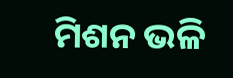ମିଶନ ଭଳି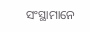ସଂସ୍ଥାମାନେ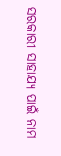ସରକାରୀ ସାହାଯ୍ୟ ପାଇଁ ନାମ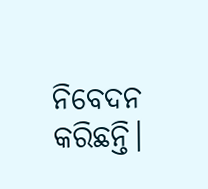ନିବେଦନ କରିଛନ୍ତି।